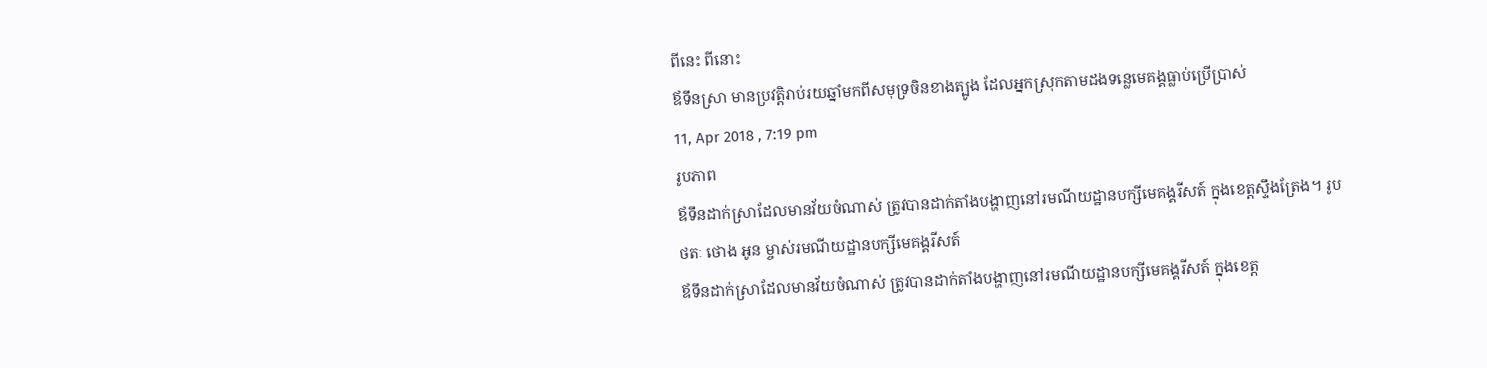ពីនេះ ពីនោះ
ឪទឹនស្រា មានប្រវត្តិរាប់រយឆ្នាំមកពីសមុទ្រចិនខាងត្បូង ដែលអ្នកស្រុកតាមដងទន្លេមេគង្គធ្លាប់ប្រើប្រាស់
11, Apr 2018 , 7:19 pm
រូបភាព
ឪទឹនដាក់ស្រាដែលមានវ័យចំណាស់ ត្រូវបានដាក់តាំងបង្ហាញនៅរមណីយដ្ឋានបក្សីមេគង្គរីសត៍ ក្នុងខេត្តស្ទឹងត្រែង។ រូបថតៈ ថោង អូន ម្ចាស់រមណីយដ្ឋានបក្សីមេគង្គរីសត៍
ឪទឹនដាក់ស្រាដែលមានវ័យចំណាស់ ត្រូវបានដាក់តាំងបង្ហាញនៅរមណីយដ្ឋានបក្សីមេគង្គរីសត៍ ក្នុងខេត្ត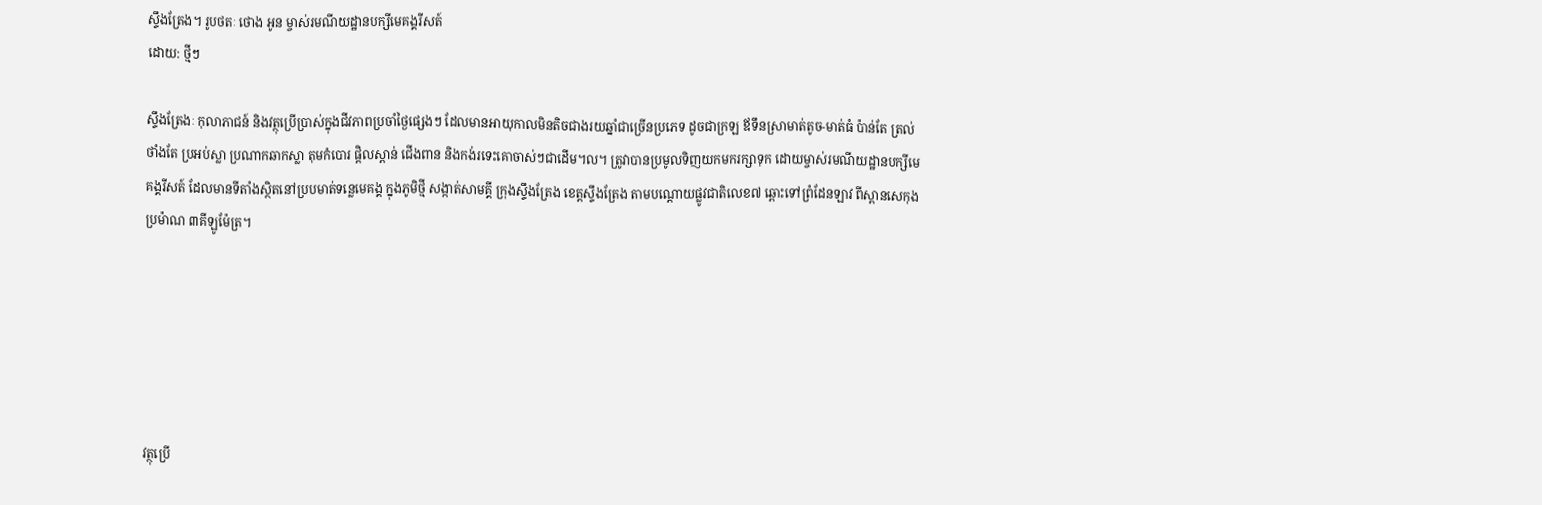ស្ទឹងត្រែង។ រូបថតៈ ថោង អូន ម្ចាស់រមណីយដ្ឋានបក្សីមេគង្គរីសត៍
ដោយ: ថ្មីៗ

ស្ទឹងត្រែងៈ កុលាភាជន៍ និងវត្ថុប្រើប្រាស់ក្នុងជីវភាពប្រចាំថ្ងៃផ្សេងៗ ដែលមានអាយុកាលមិនតិចជាងរយឆ្នាំជាច្រើនប្រភេទ ដូចជាក្រឡ ឪទឹនស្រាមាត់តូច-មាត់ធំ ប៉ាន់តែ ត្រល់ ថាំងតែ ប្រអប់ស្លា ប្រណាកឆាកស្លា តុមកំបោរ ផ្តិលស្ពាន់ ជើងពាន និងកង់រទេះគោចាស់ៗជាដើម។ល។ ត្រូវាបានប្រមូលទិញយកមករក្សាទុក ដោយម្ចាស់រមណីយដ្ឋានបក្សីមេគង្គរីសត៍ ដែលមានទីតាំងស្ថិតនៅប្របមាត់ទន្លេមេគង្គ ក្នុងភូមិថ្មី សង្កាត់សាមគ្គី ក្រុងស្ទឹងត្រែង ខេត្តស្ទឹងត្រែង តាមបណ្តោយផ្លូវជាតិលេខ៧ ឆ្ពោះទៅព្រំដែនឡាវ ពីស្ពានសេកុងប្រម៉ាណ ៣គីឡូម៉ែត្រ។






វត្ថុប្រើ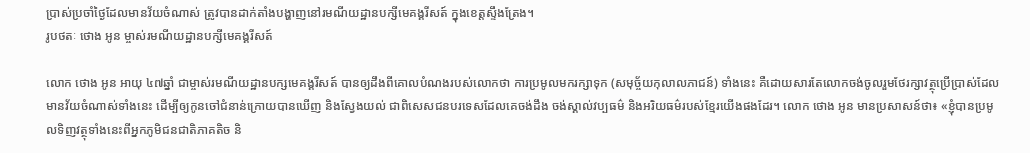ប្រាស់ប្រចាំថ្ងៃដែលមានវ័យចំណាស់ ត្រូវបានដាក់តាំងបង្ហាញនៅរមណីយដ្ឋានបក្សីមេគង្គរីសត៍ ក្នុងខេត្តស្ទឹងត្រែង។
រូបថតៈ ថោង អូន ម្ចាស់រមណីយដ្ឋានបក្សីមេគង្គរីសត៍

លោក ថោង អូន អាយុ ៤៧ឆ្នាំ ជាម្ចាស់រមណីយដ្ឋានបក្សមេគង្គរីសត៍ បានឲ្យដឹងពីគោលបំណងរបស់លោកថា ការប្រមូលមករក្សាទុក (សមុច្ច័យកុលាលភាជន៍) ទាំងនេះ គឺដោយសារតែលោកចង់ចូលរួមថែរក្សាវត្ថុប្រើប្រាស់ដែលមានវ័យចំណាស់ទាំងនេះ ដើម្បីឲ្យកូនចៅជំនាន់ក្រោយបានឃើញ និងស្វែងយល់ ជាពិសេសជនបរទេសដែលគេចង់ដឹង ចង់ស្គាល់វប្បធម៌ និងអរិយធម៌របស់ខ្មែរយើងផងដែរ។ លោក ថោង អូន មានប្រសាសន៍ថា៖ «ខ្ញុំបានប្រមូលទិញវត្ថុទាំងនេះពីអ្នកភូមិជនជាតិភាគតិច និ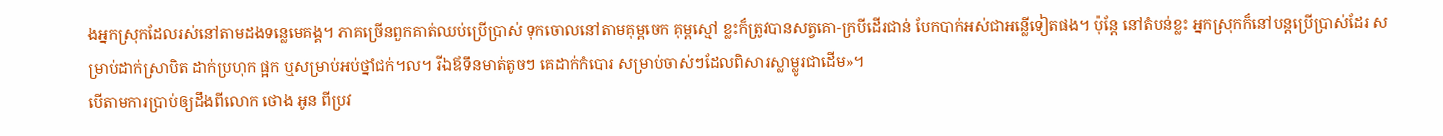ងអ្នកស្រុកដែលរស់នៅតាមដងទន្លេមេគង្គ។ ភាគច្រើនពួកគាត់ឈប់ប្រើប្រាស់ ទុកចោលនៅតាមគុម្ពចេក គុម្ពស្មៅ ខ្លះក៏ត្រូវបានសត្វគោ-ក្របីដើរជាន់ បែកបាក់អស់ជាអន្លើទៀតផង។ ប៉ុន្តែ នៅតំបន់ខ្លះ អ្នកស្រុកក៏នៅបន្តប្រើប្រាស់ដែរ សម្រាប់ដាក់ស្រាបិត ដាក់ប្រហុក ផ្អក ឬសម្រាប់អប់ថ្នាំជក់។ល។ រីឯឪទឹនមាត់តូចៗ គេដាក់កំបោរ សម្រាប់ចាស់ៗដែលពិសារស្លាម្លូរជាដើម»។
បើតាមការប្រាប់ឲ្យដឹងពីលោក ថោង អូន ពីប្រវ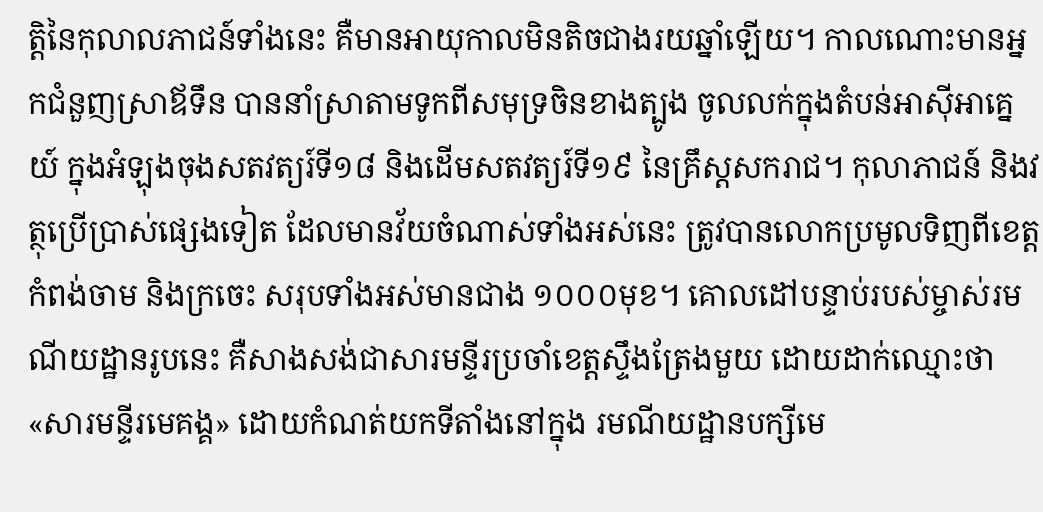ត្តិនៃកុលាលភាជន៍ទាំងនេះ គឺមានអាយុកាលមិនតិចជាងរយឆ្នាំឡើយ។ កាលណោះមានអ្នកជំនួញស្រាឪទឹន បាននាំស្រាតាមទូកពីសមុទ្រចិនខាងត្បូង ចូលលក់ក្នុងតំបន់អាស៊ីអាគ្នេយ៍ ក្នុងអំឡុងចុងសតវត្យរ៍ទី១៨ និងដើមសតវត្យរ៍ទី១៩ នៃគ្រឹស្តសករាជ។ កុលាភាជន៍ និងវត្ថុប្រើប្រាស់ផ្សេងទៀត ដែលមានវ័យចំណាស់ទាំងអស់នេះ ត្រូវបានលោកប្រមូលទិញពីខេត្តកំពង់ចាម និងក្រចេះ សរុបទាំងអស់មានជាង ១០០០មុខ។ គោលដៅបន្ទាប់របស់ម្ចាស់រមណីយដ្ឋានរូបនេះ គឺសាងសង់ជាសារមន្ទីរប្រចាំខេត្តស្ទឹងត្រែងមួយ ដោយដាក់ឈ្មោះថា «សារមន្ទីរមេគង្គ» ដោយកំណត់យកទីតាំងនៅក្នុង រមណីយដ្ឋានបក្សីមេ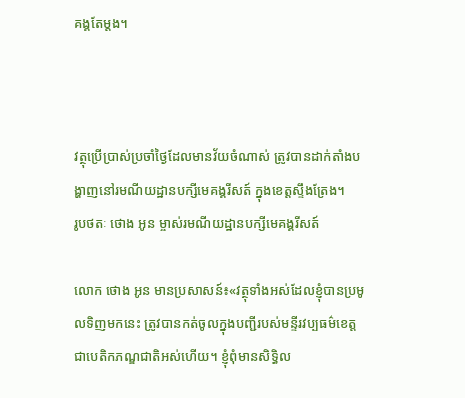គង្គតែម្តង។



វត្ថុប្រើប្រាស់ប្រចាំថ្ងៃដែលមានវ័យចំណាស់ ត្រូវបានដាក់តាំងបង្ហាញនៅរមណីយដ្ឋានបក្សីមេគង្គរីសត៍ ក្នុងខេត្តស្ទឹងត្រែង។
រូបថតៈ ថោង អូន ម្ចាស់រមណីយដ្ឋានបក្សីមេគង្គរីសត៍

លោក ថោង អូន មានប្រសាសន៍៖«វត្ថុទាំងអស់ដែលខ្ញុំបានប្រមូលទិញមកនេះ ត្រូវបានកត់ចូលក្នុងបញ្ជីរបស់មន្ទីរវប្បធម៌ខេត្ត ជាបេតិកភណ្ឌជាតិអស់ហើយ។ ខ្ញុំពុំមានសិទ្ធិល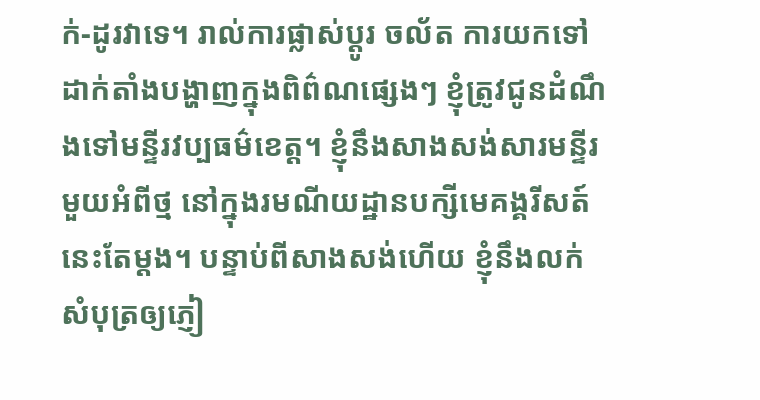ក់-ដូរវាទេ។ រាល់ការផ្លាស់ប្តូរ ចល័ត ការយកទៅដាក់តាំងបង្ហាញក្នុងពិព៌ណផ្សេងៗ ខ្ញុំត្រូវជូនដំណឹងទៅមន្ទីរវប្បធម៌ខេត្ត។ ខ្ញុំនឹងសាងសង់សារមន្ទីរមួយអំពីថ្ម នៅក្នុងរមណីយដ្ឋានបក្សីមេគង្គរីសត៍នេះតែម្តង។ បន្ទាប់ពីសាងសង់ហើយ ខ្ញុំនឹងលក់សំបុត្រឲ្យភ្ញៀ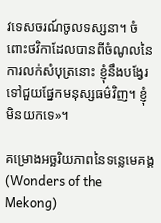វទេសចរណ៍ចូលទស្សនា។ ចំពោះថវិកាដែលបានពីចំណូលនៃការលក់សំបុត្រនោះ ខ្ញុំនឹងបង្វែរទៅជួយផ្នែកមនុស្សធម៌វិញ។ ខ្ញុំមិនយកទេ»។

គម្រោងអច្ឆរិយភាពនៃទន្លេមេគង្គ (Wonders of the Mekong)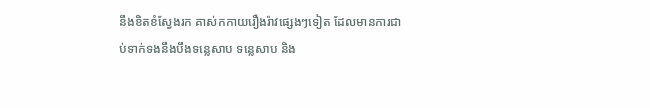នឹងខិតខំស្វែងរក គាស់កកាយរឿងរ៉ាវផ្សេងៗទៀត ដែលមានការជាប់ទាក់ទងនឹងបឹងទន្លេសាប ទន្លេសាប និង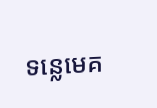ទន្លេមេគ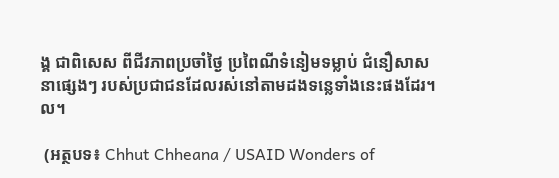ង្គ ជាពិសេស ពីជីវភាពប្រចាំថ្ងៃ ប្រពៃណីទំនៀមទម្លាប់ ជំនឿសាសនាផ្សេងៗ របស់ប្រជាជនដែលរស់នៅតាមដងទន្លេទាំងនេះផងដែរ។ល។

 (អត្ថបទ៖ Chhut Chheana / USAID Wonders of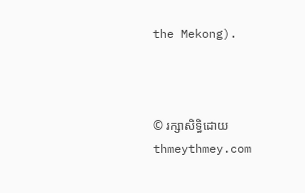the Mekong).



© រក្សាសិទ្ធិដោយ thmeythmey.com